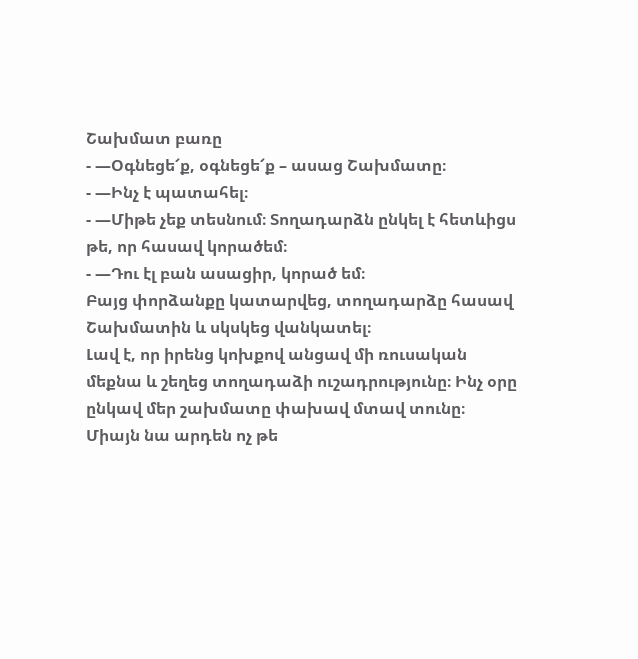Շախմատ բառը
- —Օգնեցե՜ք, օգնեցե՜ք – ասաց Շախմատը։
- —Ինչ է պատահել։
- —Միթե չեք տեսնում։ Տողադարձն ընկել է հետևիցս թե, որ հասավ կորածեմ։
- —Դու էլ բան ասացիր, կորած եմ։
Բայց փորձանքը կատարվեց, տողադարձը հասավ Շախմատին և սկսկեց վանկատել։
Լավ է, որ իրենց կոխքով անցավ մի ռուսական մեքնա և շեղեց տողադաձի ուշադրությունը։ Ինչ օրը ընկավ մեր շախմատը փախավ մտավ տունը։ Միայն նա արդեն ոչ թե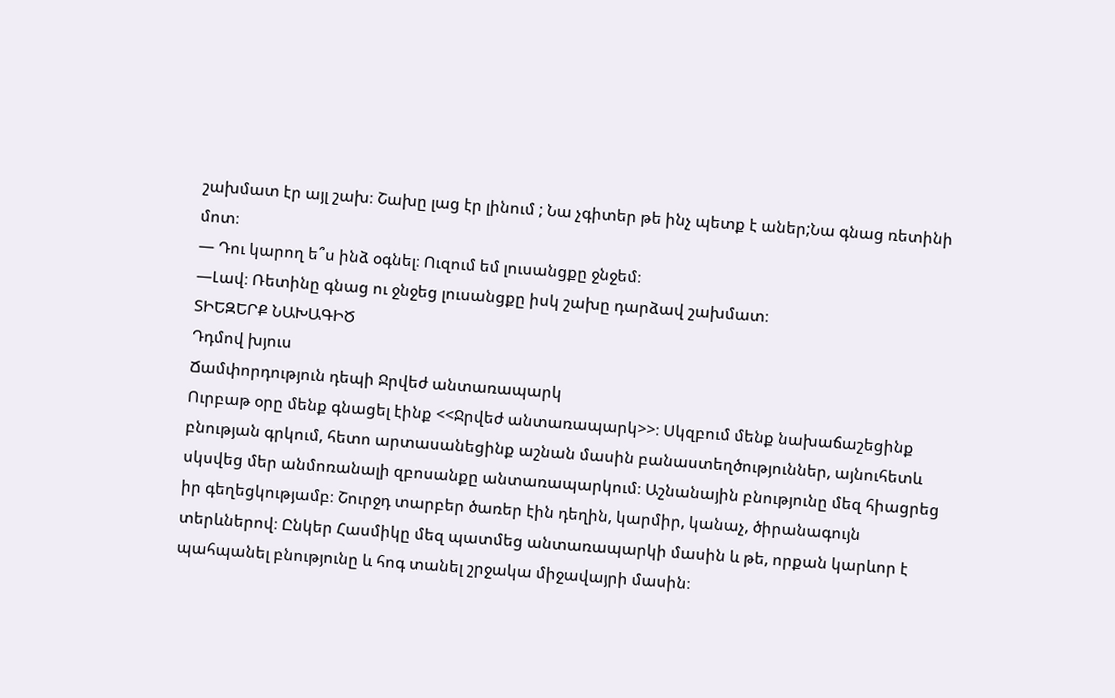շախմատ էր այլ շախ։ Շախը լաց էր լինում ; Նա չգիտեր թե ինչ պետք է աներ;Նա գնաց ռետինի մոտ։
— Դու կարող ե՞ս ինձ օգնել։ Ուզում եմ լուսանցքը ջնջեմ։
—Լավ։ Ռետինը գնաց ու ջնջեց լուսանցքը իսկ շախը դարձավ շախմատ։
ՏԻԵԶԵՐՔ ՆԱԽԱԳԻԾ
Դդմով խյուս
Ճամփորդություն դեպի Ջրվեժ անտառապարկ
Ուրբաթ օրը մենք գնացել էինք <<Ջրվեժ անտառապարկ>>։ Սկզբում մենք նախաճաշեցինք բնության գրկում, հետո արտասանեցինք աշնան մասին բանաստեղծություններ, այնուհետև սկսվեց մեր անմոռանալի զբոսանքը անտառապարկում։ Աշնանային բնությունը մեզ հիացրեց իր գեղեցկությամբ։ Շուրջդ տարբեր ծառեր էին դեղին, կարմիր, կանաչ, ծիրանագույն տերևներով։ Ընկեր Հասմիկը մեզ պատմեց անտառապարկի մասին և թե, որքան կարևոր է պահպանել բնությունը և հոգ տանել շրջակա միջավայրի մասին։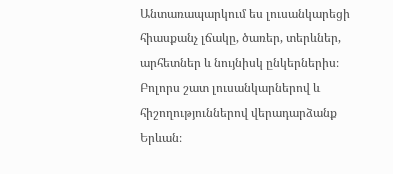Անտառապարկում ես լուսանկարեցի հիասքանչ լճակը, ծառեր, տերևներ, արհետներ և նույնիսկ ընկերներիս։ Բոլորս շատ լուսանկարներով և հիշողություններով վերադարձանք Երևան։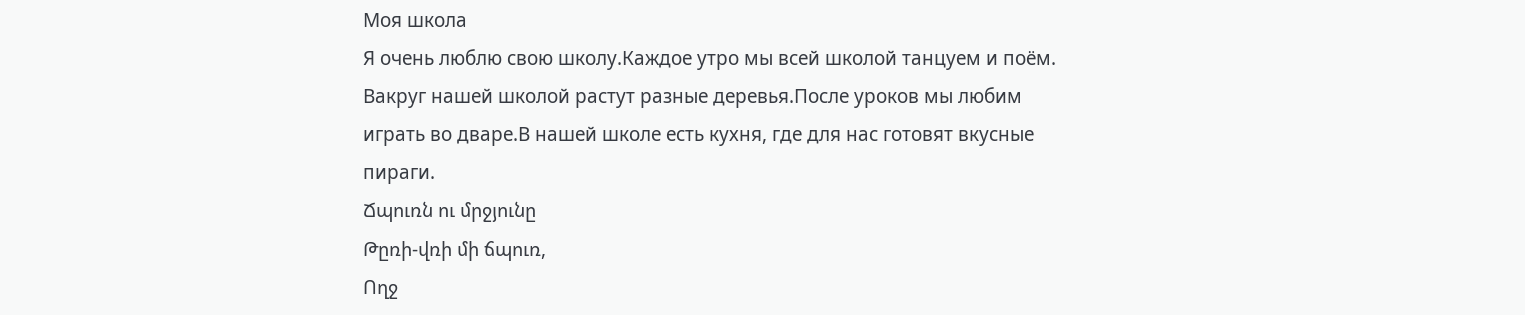Моя школа
Я очень люблю свою школу.Каждое утро мы всей школой танцуем и поём.
Вакруг нашей школой растут разные деревья.После уроков мы любим
играть во дваре.В нашей школе есть кухня, где для нас готовят вкусные
пираги.
Ճպուռն ու մրջյունը
Թըռի-վռի մի ճպուռ,
Ողջ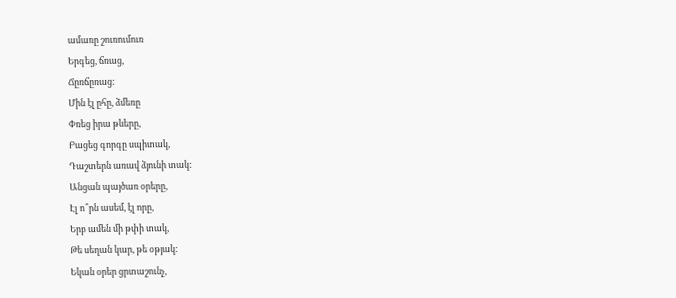ամառը շուռումուռ
Երգեց, ճռաց,
Ճըռճըռաց:
Մին էլ ըհը, ձմեռը
Փռեց իրա թևերը,
Բացեց գորգը սպիտակ,
Դաշտերն առավ ձյունի տակ:
Անցան պայծառ օրերը,
Էլ ո՞րն ասեմ, էլ որը,
Երբ ամեն մի թփի տակ,
Թե սեղան կար, թե օթյակ:
Եկան օրեր ցրտաշունչ,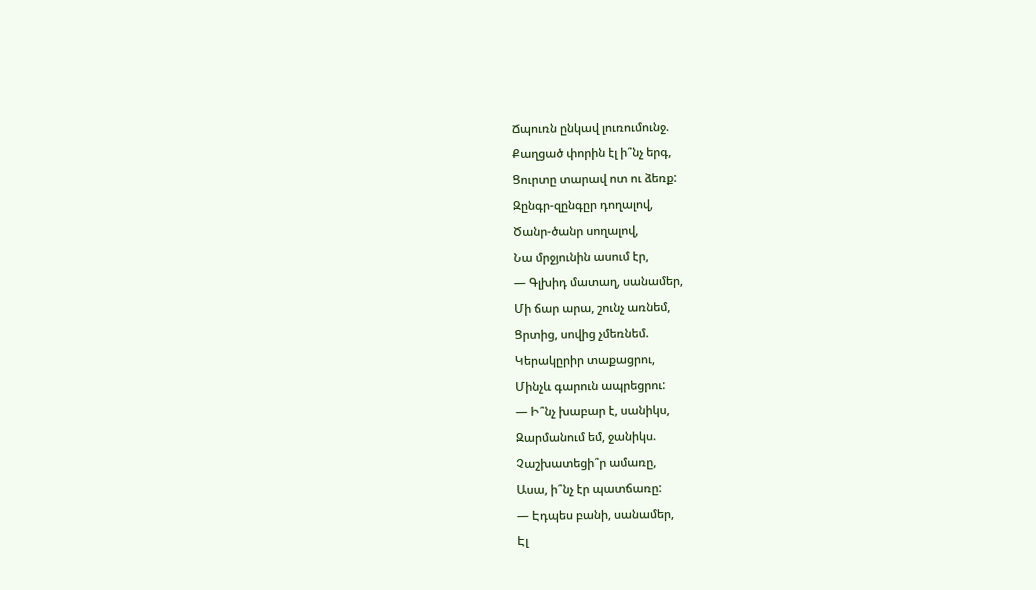Ճպուռն ընկավ լուռումունջ.
Քաղցած փորին էլ ի՞նչ երգ,
Ցուրտը տարավ ոտ ու ձեռք:
Զընգր-զընգըր դողալով,
Ծանր-ծանր սողալով,
Նա մրջյունին ասում էր,
— Գլխիդ մատաղ, սանամեր,
Մի ճար արա, շունչ առնեմ,
Ցրտից, սովից չմեռնեմ.
Կերակըրիր տաքացրու,
Մինչև գարուն ապրեցրու:
— Ի՞նչ խաբար է, սանիկս,
Զարմանում եմ, ջանիկս.
Չաշխատեցի՞ր ամառը,
Ասա, ի՞նչ էր պատճառը:
— Էդպես բանի, սանամեր,
Էլ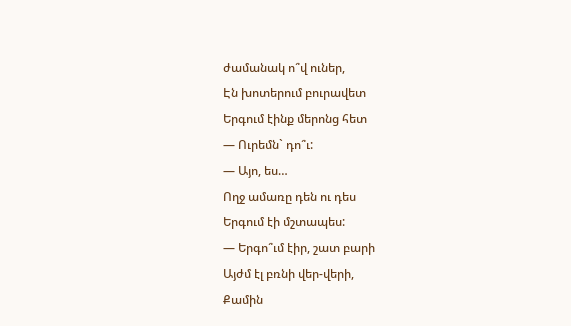ժամանակ ո՞վ ուներ,
Էն խոտերում բուրավետ
Երգում էինք մերոնց հետ
— Ուրեմն` դո՞ւ:
— Այո, ես…
Ողջ ամառը դեն ու դես
Երգում էի մշտապես:
— Երգո՞ւմ էիր, շատ բարի
Այժմ էլ բռնի վեր-վերի,
Քամին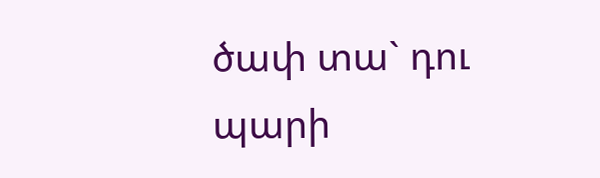ծափ տա` դու պարի